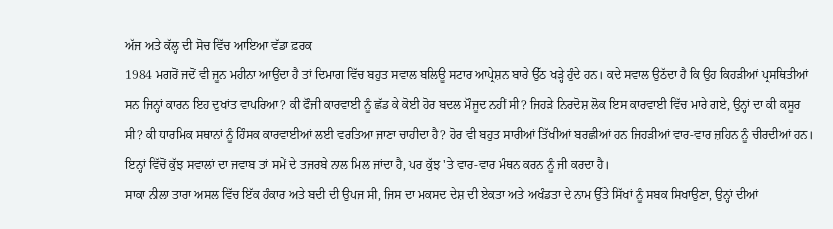ਅੱਜ ਅਤੇ ਕੱਲ੍ਹ ਦੀ ਸੋਚ ਵਿੱਚ ਆਇਆ ਵੱਡਾ ਫ਼ਰਕ
1984 ਮਗਰੋਂ ਜਦੋਂ ਵੀ ਜੂਨ ਮਹੀਨਾ ਆਉਂਦਾ ਹੈ ਤਾਂ ਦਿਮਾਗ ਵਿੱਚ ਬਹੁਤ ਸਵਾਲ ਬਲਿਊ ਸਟਾਰ ਆਪ੍ਰੇਸ਼ਨ ਬਾਰੇ ਉੱਠ ਖੜ੍ਹੇ ਹੁੰਦੇ ਹਨ। ਕਦੇ ਸਵਾਲ ਉਠੱਦਾ ਹੈ ਕਿ ਉਹ ਕਿਹੜੀਆਂ ਪ੍ਰਸਥਿਤੀਆਂ ਸਨ ਜਿਨ੍ਹਾਂ ਕਾਰਨ ਇਹ ਦੁਖਾਂਤ ਵਾਪਰਿਆ? ਕੀ ਫੌਜੀ ਕਾਰਵਾਈ ਨੂੰ ਛੱਡ ਕੇ ਕੋਈ ਹੋਰ ਬਦਲ ਮੌਜੂਦ ਨਹੀਂ ਸੀ? ਜਿਹੜੇ ਨਿਰਦੋਸ਼ ਲੋਕ ਇਸ ਕਾਰਵਾਈ ਵਿੱਚ ਮਾਰੇ ਗਏ, ਉਨ੍ਹਾਂ ਦਾ ਕੀ ਕਸੂਰ ਸੀ? ਕੀ ਧਾਰਮਿਕ ਸਥਾਨਾਂ ਨੂੰ ਹਿੰਸਕ ਕਾਰਵਾਈਆਂ ਲਈ ਵਰਤਿਆ ਜਾਣਾ ਚਾਹੀਦਾ ਹੈ? ਹੋਰ ਵੀ ਬਹੁਤ ਸਾਰੀਆਂ ਤਿੱਖੀਆਂ ਬਰਛੀਆਂ ਹਨ ਜਿਹੜੀਆਂ ਵਾਰ-ਵਾਰ ਜ਼ਹਿਨ ਨੂੰ ਚੀਰਦੀਆਂ ਹਨ। ਇਨ੍ਹਾਂ ਵਿੱਚੋਂ ਕੁੱਝ ਸਵਾਲਾਂ ਦਾ ਜਵਾਬ ਤਾਂ ਸਮੇਂ ਦੇ ਤਜਰਬੇ ਨਾਲ ਮਿਲ ਜਾਂਦਾ ਹੈ, ਪਰ ਕੁੱਝ 'ਤੇ ਵਾਰ-ਵਾਰ ਮੰਥਨ ਕਰਨ ਨੂੰ ਜੀ ਕਰਦਾ ਹੈ।
ਸਾਕਾ ਨੀਲਾ ਤਾਰਾ ਅਸਲ ਵਿੱਚ ਇੱਕ ਹੰਕਾਰ ਅਤੇ ਬਦੀ ਦੀ ਉਪਜ ਸੀ, ਜਿਸ ਦਾ ਮਕਸਦ ਦੇਸ਼ ਦੀ ਏਕਤਾ ਅਤੇ ਅਖੰਡਤਾ ਦੇ ਨਾਮ ਉੱਤੇ ਸਿੱਖਾਂ ਨੂੰ ਸਬਕ ਸਿਖਾਉਣਾ, ਉਨ੍ਹਾਂ ਦੀਆਂ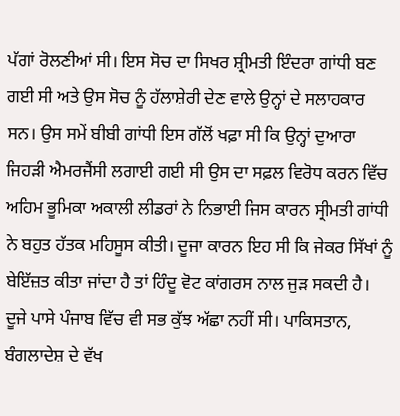ਪੱਗਾਂ ਰੋਲਣੀਆਂ ਸੀ। ਇਸ ਸੋਚ ਦਾ ਸਿਖਰ ਸ਼੍ਰੀਮਤੀ ਇੰਦਰਾ ਗਾਂਧੀ ਬਣ
ਗਈ ਸੀ ਅਤੇ ਉਸ ਸੋਚ ਨੂੰ ਹੱਲਾਸ਼ੇਰੀ ਦੇਣ ਵਾਲੇ ਉਨ੍ਹਾਂ ਦੇ ਸਲਾਹਕਾਰ ਸਨ। ਉਸ ਸਮੇਂ ਬੀਬੀ ਗਾਂਧੀ ਇਸ ਗੱਲੋਂ ਖਫ਼ਾ ਸੀ ਕਿ ਉਨ੍ਹਾਂ ਦੁਆਰਾ ਜਿਹੜੀ ਐਮਰਜੈਂਸੀ ਲਗਾਈ ਗਈ ਸੀ ਉਸ ਦਾ ਸਫ਼ਲ ਵਿਰੋਧ ਕਰਨ ਵਿੱਚ ਅਹਿਮ ਭੂਮਿਕਾ ਅਕਾਲੀ ਲੀਡਰਾਂ ਨੇ ਨਿਭਾਈ ਜਿਸ ਕਾਰਨ ਸ੍ਰੀਮਤੀ ਗਾਂਧੀ ਨੇ ਬਹੁਤ ਹੱਤਕ ਮਹਿਸੂਸ ਕੀਤੀ। ਦੂਜਾ ਕਾਰਨ ਇਹ ਸੀ ਕਿ ਜੇਕਰ ਸਿੱਖਾਂ ਨੂੰ ਬੇਇੱਜ਼ਤ ਕੀਤਾ ਜਾਂਦਾ ਹੈ ਤਾਂ ਹਿੰਦੂ ਵੋਟ ਕਾਂਗਰਸ ਨਾਲ ਜੁੜ ਸਕਦੀ ਹੈ। ਦੂਜੇ ਪਾਸੇ ਪੰਜਾਬ ਵਿੱਚ ਵੀ ਸਭ ਕੁੱਝ ਅੱਛਾ ਨਹੀਂ ਸੀ। ਪਾਕਿਸਤਾਨ, ਬੰਗਲਾਦੇਸ਼ ਦੇ ਵੱਖ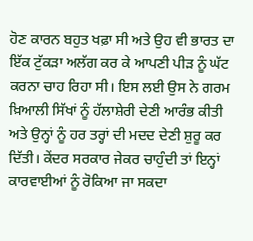ਹੋਣ ਕਾਰਨ ਬਹੁਤ ਖਫ਼ਾ ਸੀ ਅਤੇ ਉਹ ਵੀ ਭਾਰਤ ਦਾ ਇੱਕ ਟੁੱਕੜਾ ਅਲੱਗ ਕਰ ਕੇ ਆਪਣੀ ਪੀੜ ਨੂੰ ਘੱਟ ਕਰਨਾ ਚਾਹ ਰਿਹਾ ਸੀ। ਇਸ ਲਈ ਉਸ ਨੇ ਗਰਮ ਖ਼ਿਆਲੀ ਸਿੱਖਾਂ ਨੂੰ ਹੱਲਾਸ਼ੇਰੀ ਦੇਣੀ ਆਰੰਭ ਕੀਤੀ ਅਤੇ ਉਨ੍ਹਾਂ ਨੂੰ ਹਰ ਤਰ੍ਹਾਂ ਦੀ ਮਦਦ ਦੇਣੀ ਸ਼ੁਰੂ ਕਰ ਦਿੱਤੀ। ਕੇਂਦਰ ਸਰਕਾਰ ਜੇਕਰ ਚਾਹੁੰਦੀ ਤਾਂ ਇਨ੍ਹਾਂ ਕਾਰਵਾਈਆਂ ਨੂੰ ਰੋਕਿਆ ਜਾ ਸਕਦਾ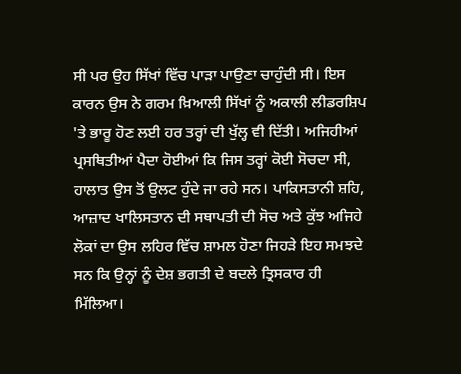ਸੀ ਪਰ ਉਹ ਸਿੱਖਾਂ ਵਿੱਚ ਪਾੜਾ ਪਾਉਣਾ ਚਾਹੁੰਦੀ ਸੀ। ਇਸ ਕਾਰਨ ਉਸ ਨੇ ਗਰਮ ਖ਼ਿਆਲੀ ਸਿੱਖਾਂ ਨੂੰ ਅਕਾਲੀ ਲੀਡਰਸ਼ਿਪ 'ਤੇ ਭਾਰੂ ਹੋਣ ਲਈ ਹਰ ਤਰ੍ਹਾਂ ਦੀ ਖੁੱਲ੍ਹ ਵੀ ਦਿੱਤੀ। ਅਜਿਹੀਆਂ ਪ੍ਰਸਥਿਤੀਆਂ ਪੈਦਾ ਹੋਈਆਂ ਕਿ ਜਿਸ ਤਰ੍ਹਾਂ ਕੋਈ ਸੋਚਦਾ ਸੀ, ਹਾਲਾਤ ਉਸ ਤੋਂ ਉਲਟ ਹੁੰਦੇ ਜਾ ਰਹੇ ਸਨ। ਪਾਕਿਸਤਾਨੀ ਸ਼ਹਿ, ਆਜ਼ਾਦ ਖਾਲਿਸਤਾਨ ਦੀ ਸਥਾਪਤੀ ਦੀ ਸੋਚ ਅਤੇ ਕੁੱਝ ਅਜਿਹੇ ਲੋਕਾਂ ਦਾ ਉਸ ਲਹਿਰ ਵਿੱਚ ਸ਼ਾਮਲ ਹੋਣਾ ਜਿਹੜੇ ਇਹ ਸਮਝਦੇ ਸਨ ਕਿ ਉਨ੍ਹਾਂ ਨੂੰ ਦੇਸ਼ ਭਗਤੀ ਦੇ ਬਦਲੇ ਤ੍ਰਿਸਕਾਰ ਹੀ ਮਿੱਲਿਆ।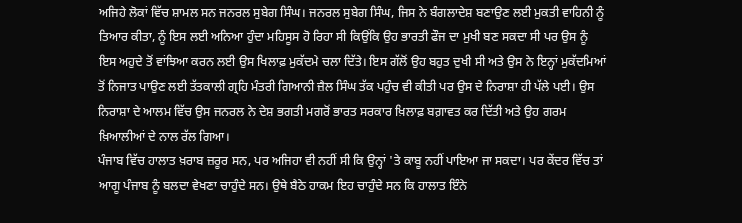ਅਜਿਹੇ ਲੋਕਾਂ ਵਿੱਚ ਸ਼ਾਮਲ ਸਨ ਜਨਰਲ ਸੁਬੇਗ ਸਿੰਘ। ਜਨਰਲ ਸੁਬੇਗ ਸਿੰਘ, ਜਿਸ ਨੇ ਬੰਗਲਾਦੇਸ਼ ਬਣਾਉਣ ਲਈ ਮੁਕਤੀ ਵਾਹਿਨੀ ਨੂੰ ਤਿਆਰ ਕੀਤਾ, ਨੂੰ ਇਸ ਲਈ ਅਨਿਆ ਹੁੰਦਾ ਮਹਿਸੂਸ ਹੋ ਰਿਹਾ ਸੀ ਕਿਉਂਕਿ ਉਹ ਭਾਰਤੀ ਫੌਜ ਦਾ ਮੁਖੀ ਬਣ ਸਕਦਾ ਸੀ ਪਰ ਉਸ ਨੂੰ ਇਸ ਅਹੁਦੇ ਤੋਂ ਵਾਂਝਿਆ ਕਰਨ ਲਈ ਉਸ ਖਿਲਾਫ਼ ਮੁਕੱਦਮੇ ਚਲਾ ਦਿੱਤੇ। ਇਸ ਗੱਲੋਂ ਉਹ ਬਹੁਤ ਦੁਖੀ ਸੀ ਅਤੇ ਉਸ ਨੇ ਇਨ੍ਹਾਂ ਮੁਕੱਦਮਿਆਂ ਤੋਂ ਨਿਜਾਤ ਪਾਉਣ ਲਈ ਤੱਤਕਾਲੀ ਗ੍ਰਹਿ ਮੰਤਰੀ ਗਿਆਨੀ ਜ਼ੈਲ ਸਿੰਘ ਤੱਕ ਪਹੁੰਚ ਵੀ ਕੀਤੀ ਪਰ ਉਸ ਦੇ ਨਿਰਾਸ਼ਾ ਹੀ ਪੱਲੇ ਪਈ। ਉਸ ਨਿਰਾਸ਼ਾ ਦੇ ਆਲਮ ਵਿੱਚ ਉਸ ਜਨਰਲ ਨੇ ਦੇਸ਼ ਭਗਤੀ ਮਗਰੋਂ ਭਾਰਤ ਸਰਕਾਰ ਖ਼ਿਲਾਫ਼ ਬਗ਼ਾਵਤ ਕਰ ਦਿੱਤੀ ਅਤੇ ਉਹ ਗਰਮ ਖ਼ਿਆਲੀਆਂ ਦੇ ਨਾਲ ਰੱਲ ਗਿਆ।
ਪੰਜਾਬ ਵਿੱਚ ਹਾਲਾਤ ਖ਼ਰਾਬ ਜ਼ਰੂਰ ਸਨ, ਪਰ ਅਜਿਹਾ ਵੀ ਨਹੀਂ ਸੀ ਕਿ ਉਨ੍ਹਾਂ 'ਤੇ ਕਾਬੂ ਨਹੀਂ ਪਾਇਆ ਜਾ ਸਕਦਾ। ਪਰ ਕੇਂਦਰ ਵਿੱਚ ਤਾਂ ਆਗੂ ਪੰਜਾਬ ਨੂੰ ਬਲਦਾ ਵੇਖਣਾ ਚਾਹੁੰਦੇ ਸਨ। ਉਥੇ ਬੈਠੇ ਹਾਕਮ ਇਹ ਚਾਹੁੰਦੇ ਸਨ ਕਿ ਹਾਲਾਤ ਇੰਨੇ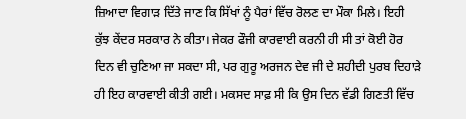ਜ਼ਿਆਦਾ ਵਿਗਾੜ ਦਿੱਤੇ ਜਾਣ ਕਿ ਸਿੱਖਾਂ ਨੂੰ ਪੈਰਾਂ ਵਿੱਚ ਰੋਲਣ ਦਾ ਮੌਕਾ ਮਿਲੇ। ਇਹੀ ਕੁੱਝ ਕੇਂਦਰ ਸਰਕਾਰ ਨੇ ਕੀਤਾ। ਜੇਕਰ ਫੌਜੀ ਕਾਰਵਾਈ ਕਰਨੀ ਹੀ ਸੀ ਤਾਂ ਕੋਈ ਹੋਰ ਦਿਨ ਵੀ ਚੁਣਿਆ ਜਾ ਸਕਦਾ ਸੀ, ਪਰ ਗੁਰੂ ਅਰਜਨ ਦੇਵ ਜੀ ਦੇ ਸ਼ਹੀਦੀ ਪੁਰਬ ਦਿਹਾੜੇ ਹੀ ਇਹ ਕਾਰਵਾਈ ਕੀਤੀ ਗਈ। ਮਕਸਦ ਸਾਫ਼ ਸੀ ਕਿ ਉਸ ਦਿਨ ਵੱਡੀ ਗਿਣਤੀ ਵਿੱਚ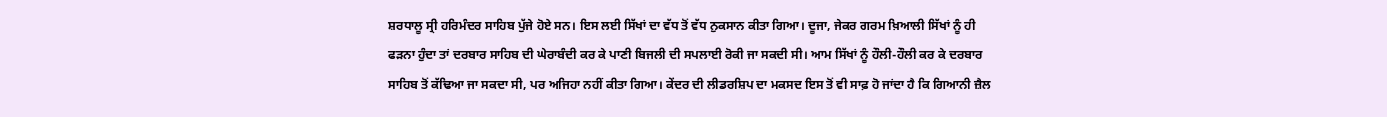ਸ਼ਰਧਾਲੂ ਸ੍ਰੀ ਹਰਿਮੰਦਰ ਸਾਹਿਬ ਪੁੱਜੇ ਹੋਏ ਸਨ। ਇਸ ਲਈ ਸਿੱਖਾਂ ਦਾ ਵੱਧ ਤੋਂ ਵੱਧ ਨੁਕਸਾਨ ਕੀਤਾ ਗਿਆ। ਦੂਜਾ, ਜੇਕਰ ਗਰਮ ਖ਼ਿਆਲੀ ਸਿੱਖਾਂ ਨੂੰ ਹੀ ਫੜਨਾ ਹੁੰਦਾ ਤਾਂ ਦਰਬਾਰ ਸਾਹਿਬ ਦੀ ਘੇਰਾਬੰਦੀ ਕਰ ਕੇ ਪਾਣੀ ਬਿਜਲੀ ਦੀ ਸਪਲਾਈ ਰੋਕੀ ਜਾ ਸਕਦੀ ਸੀ। ਆਮ ਸਿੱਖਾਂ ਨੂੰ ਹੌਲੀ-ਹੌਲੀ ਕਰ ਕੇ ਦਰਬਾਰ ਸਾਹਿਬ ਤੋਂ ਕੱਢਿਆ ਜਾ ਸਕਦਾ ਸੀ, ਪਰ ਅਜਿਹਾ ਨਹੀਂ ਕੀਤਾ ਗਿਆ। ਕੇਂਦਰ ਦੀ ਲੀਡਰਸ਼ਿਪ ਦਾ ਮਕਸਦ ਇਸ ਤੋਂ ਵੀ ਸਾਫ਼ ਹੋ ਜਾਂਦਾ ਹੈ ਕਿ ਗਿਆਨੀ ਜ਼ੈਲ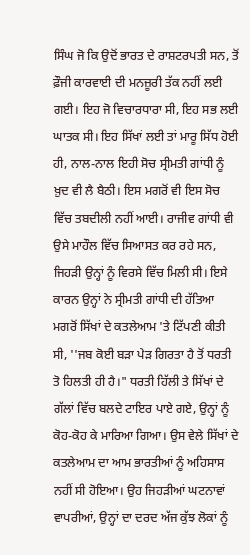ਸਿੰਘ ਜੋ ਕਿ ਉਦੋਂ ਭਾਰਤ ਦੇ ਰਾਸ਼ਟਰਪਤੀ ਸਨ, ਤੋਂ ਫ਼ੌਜੀ ਕਾਰਵਾਈ ਦੀ ਮਨਜ਼ੂਰੀ ਤੱਕ ਨਹੀਂ ਲਈ ਗਈ। ਇਹ ਜੋ ਵਿਚਾਰਧਾਰਾ ਸੀ, ਇਹ ਸਭ ਲਈ ਘਾਤਕ ਸੀ। ਇਹ ਸਿੱਖਾਂ ਲਈ ਤਾਂ ਮਾਰੂ ਸਿੱਧ ਹੋਈ ਹੀ, ਨਾਲ-ਨਾਲ ਇਹੀ ਸੋਚ ਸ੍ਰੀਮਤੀ ਗਾਂਧੀ ਨੂੰ ਖ਼ੁਦ ਵੀ ਲੈ ਬੈਠੀ। ਇਸ ਮਗਰੋਂ ਵੀ ਇਸ ਸੋਚ ਵਿੱਚ ਤਬਦੀਲੀ ਨਹੀਂ ਆਈ। ਰਾਜੀਵ ਗਾਂਧੀ ਵੀ ਉਸੇ ਮਾਹੌਲ ਵਿੱਚ ਸਿਆਸਤ ਕਰ ਰਹੇ ਸਨ, ਜਿਹੜੀ ਉਨ੍ਹਾਂ ਨੂੰ ਵਿਰਸੇ ਵਿੱਚ ਮਿਲੀ ਸੀ। ਇਸੇ ਕਾਰਨ ਉਨ੍ਹਾਂ ਨੇ ਸ੍ਰੀਮਤੀ ਗਾਂਧੀ ਦੀ ਹੱਤਿਆ ਮਗਰੋਂ ਸਿੱਖਾਂ ਦੇ ਕਤਲੇਆਮ 'ਤੇ ਟਿੱਪਣੀ ਕੀਤੀ ਸੀ, ''ਜਬ ਕੋਈ ਬੜਾ ਪੇੜ ਗਿਰਤਾ ਹੈ ਤੋਂ ਧਰਤੀ ਤੋ ਹਿਲਤੀ ਹੀ ਹੈ।" ਧਰਤੀ ਹਿੱਲੀ ਤੇ ਸਿੱਖਾਂ ਦੇ ਗੱਲਾਂ ਵਿੱਚ ਬਲਦੇ ਟਾਇਰ ਪਾਏ ਗਏ, ਉਨ੍ਹਾਂ ਨੂੰ ਕੋਹ-ਕੋਹ ਕੇ ਮਾਰਿਆ ਗਿਆ। ਉਸ ਵੇਲੇ ਸਿੱਖਾਂ ਦੇ ਕਤਲੇਆਮ ਦਾ ਆਮ ਭਾਰਤੀਆਂ ਨੂੰ ਅਹਿਸਾਸ ਨਹੀਂ ਸੀ ਹੋਇਆ। ਉਹ ਜਿਹੜੀਆਂ ਘਟਨਾਵਾਂ ਵਾਪਰੀਆਂ, ਉਨ੍ਹਾਂ ਦਾ ਦਰਦ ਅੱਜ ਕੁੱਝ ਲੋਕਾਂ ਨੂੰ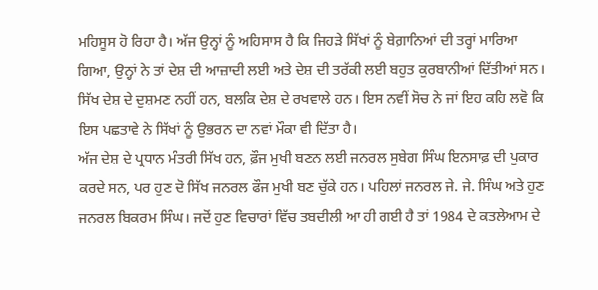ਮਹਿਸੂਸ ਹੋ ਰਿਹਾ ਹੈ। ਅੱਜ ਉਨ੍ਹਾਂ ਨੂੰ ਅਹਿਸਾਸ ਹੈ ਕਿ ਜਿਹੜੇ ਸਿੱਖਾਂ ਨੂੰ ਬੇਗ਼ਾਨਿਆਂ ਦੀ ਤਰ੍ਹਾਂ ਮਾਰਿਆ ਗਿਆ, ਉਨ੍ਹਾਂ ਨੇ ਤਾਂ ਦੇਸ਼ ਦੀ ਆਜ਼ਾਦੀ ਲਈ ਅਤੇ ਦੇਸ਼ ਦੀ ਤਰੱਕੀ ਲਈ ਬਹੁਤ ਕੁਰਬਾਨੀਆਂ ਦਿੱਤੀਆਂ ਸਨ। ਸਿੱਖ ਦੇਸ਼ ਦੇ ਦੁਸ਼ਮਣ ਨਹੀਂ ਹਨ, ਬਲਕਿ ਦੇਸ਼ ਦੇ ਰਖਵਾਲੇ ਹਨ। ਇਸ ਨਵੀਂ ਸੋਚ ਨੇ ਜਾਂ ਇਹ ਕਹਿ ਲਵੋ ਕਿ ਇਸ ਪਛਤਾਵੇ ਨੇ ਸਿੱਖਾਂ ਨੂੰ ਉਭਰਨ ਦਾ ਨਵਾਂ ਮੌਕਾ ਵੀ ਦਿੱਤਾ ਹੈ।
ਅੱਜ ਦੇਸ਼ ਦੇ ਪ੍ਰਧਾਨ ਮੰਤਰੀ ਸਿੱਖ ਹਨ, ਫ਼ੌਜ ਮੁਖੀ ਬਣਨ ਲਈ ਜਨਰਲ ਸੁਬੇਗ ਸਿੰਘ ਇਨਸਾਫ਼ ਦੀ ਪੁਕਾਰ ਕਰਦੇ ਸਨ, ਪਰ ਹੁਣ ਦੋ ਸਿੱਖ ਜਨਰਲ ਫੌਜ ਮੁਖੀ ਬਣ ਚੁੱਕੇ ਹਨ। ਪਹਿਲਾਂ ਜਨਰਲ ਜੇ. ਜੇ. ਸਿੰਘ ਅਤੇ ਹੁਣ ਜਨਰਲ ਬਿਕਰਮ ਸਿੰਘ। ਜਦੋਂ ਹੁਣ ਵਿਚਾਰਾਂ ਵਿੱਚ ਤਬਦੀਲੀ ਆ ਹੀ ਗਈ ਹੈ ਤਾਂ 1984 ਦੇ ਕਤਲੇਆਮ ਦੇ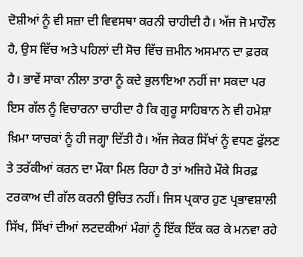ਦੋਸ਼ੀਆਂ ਨੂੰ ਵੀ ਸਜ਼ਾ ਦੀ ਵਿਵਸਥਾ ਕਰਨੀ ਚਾਹੀਦੀ ਹੈ। ਅੱਜ ਜੋ ਮਾਹੌਲ ਹੈ, ਉਸ ਵਿੱਚ ਅਤੇ ਪਹਿਲਾਂ ਦੀ ਸੋਚ ਵਿੱਚ ਜ਼ਮੀਨ ਅਸਮਾਨ ਦਾ ਫ਼ਰਕ ਹੈ। ਭਾਵੇਂ ਸਾਕਾ ਨੀਲਾ ਤਾਰਾ ਨੂੰ ਕਦੇ ਭੁਲਾਇਆ ਨਹੀਂ ਜਾ ਸਕਦਾ ਪਰ ਇਸ ਗੱਲ ਨੂੰ ਵਿਚਾਰਨਾ ਚਾਹੀਦਾ ਹੈ ਕਿ ਗੁਰੂ ਸਾਹਿਬਾਨ ਨੇ ਵੀ ਹਮੇਸ਼ਾ ਖ਼ਿਮਾ ਯਾਚਕਾਂ ਨੂੰ ਹੀ ਜਗ੍ਹਾ ਦਿੱਤੀ ਹੈ। ਅੱਜ ਜੇਕਰ ਸਿੱਖਾਂ ਨੂੰ ਵਧਣ ਫੁੱਲਣ ਤੇ ਤਰੱਕੀਆਂ ਕਰਨ ਦਾ ਮੌਕਾ ਮਿਲ ਰਿਹਾ ਹੈ ਤਾਂ ਅਜਿਹੇ ਮੌਕੇ ਸਿਰਫ਼ ਟਰਕਾਅ ਦੀ ਗੱਲ ਕਰਨੀ ਉਚਿਤ ਨਹੀਂ। ਜਿਸ ਪ੍ਰਕਾਰ ਹੁਣ ਪ੍ਰਭਾਵਸ਼ਾਲੀ ਸਿੱਖ, ਸਿੱਖਾਂ ਦੀਆਂ ਲਟਦਕੀਆਂ ਮੰਗਾਂ ਨੂੰ ਇੱਕ ਇੱਕ ਕਰ ਕੇ ਮਨਵਾ ਰਹੇ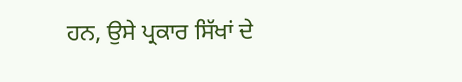ਹਨ, ਉਸੇ ਪ੍ਰਕਾਰ ਸਿੱਖਾਂ ਦੇ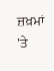ਜ਼ਖ਼ਮਾਂ 'ਤੇ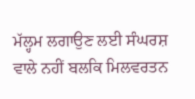ਮੱਲ੍ਹਮ ਲਗਾਉਣ ਲਈ ਸੰਘਰਸ਼ ਵਾਲੇ ਨਹੀਂ ਬਲਕਿ ਮਿਲਵਰਤਨ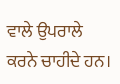ਵਾਲੇ ਉਪਰਾਲੇ ਕਰਨੇ ਚਾਹੀਦੇ ਹਨ।